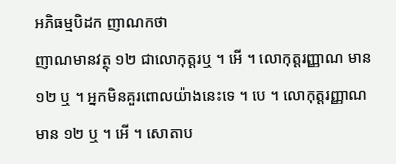អភិធម្មបិដក ញាណកថា
ញាណមានវត្ថុ ១២ ជាលោកុត្តរឬ ។ អើ ។ លោកុត្តរញ្ញាណ មាន ១២ ឬ ។ អ្នកមិនគួរពោលយ៉ាងនេះទេ ។ បេ ។ លោកុត្តរញ្ញាណ មាន ១២ ឬ ។ អើ ។ សោតាប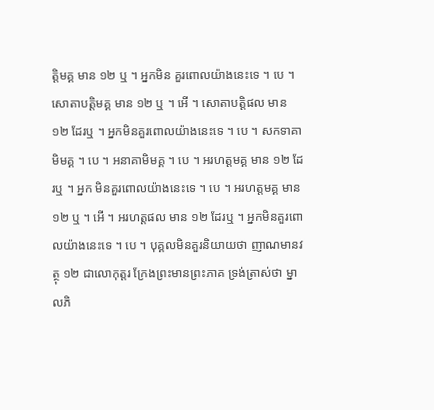ត្តិមគ្គ មាន ១២ ឬ ។ អ្នកមិន គួរពោលយ៉ាងនេះទេ ។ បេ ។ សោតាបត្តិមគ្គ មាន ១២ ឬ ។ អើ ។ សោតាបត្តិផល មាន ១២ ដែរឬ ។ អ្នកមិនគួរពោលយ៉ាងនេះទេ ។ បេ ។ សកទាគាមិមគ្គ ។ បេ ។ អនាគាមិមគ្គ ។ បេ ។ អរហត្តមគ្គ មាន ១២ ដែរឬ ។ អ្នក មិនគួរពោលយ៉ាងនេះទេ ។ បេ ។ អរហត្តមគ្គ មាន ១២ ឬ ។ អើ ។ អរហត្តផល មាន ១២ ដែរឬ ។ អ្នកមិនគួរពោលយ៉ាងនេះទេ ។ បេ ។ បុគ្គលមិនគួរនិយាយថា ញាណមានវត្ថុ ១២ ជាលោកុត្តរ ក្រែងព្រះមានព្រះភាគ ទ្រង់ត្រាស់ថា ម្នាលភិ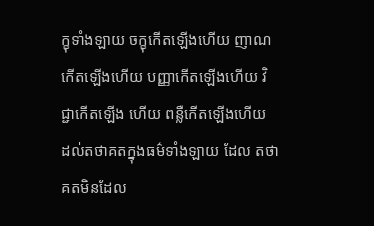ក្ខុទាំងឡាយ ចក្ខុកើតឡើងហើយ ញាណកើតឡើងហើយ បញ្ញាកើតឡើងហើយ វិជ្ជាកើតឡើង ហើយ ពន្លឺកើតឡើងហើយ ដល់តថាគតក្នុងធម៌ទាំងឡាយ ដែល តថាគតមិនដែល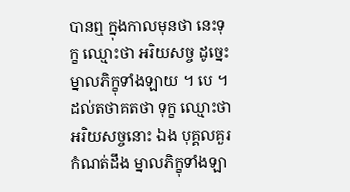បានឮ ក្នុងកាលមុនថា នេះទុក្ខ ឈ្មោះថា អរិយសច្ច ដូច្នេះ ម្នាលភិក្ខុទាំងឡាយ ។ បេ ។ ដល់តថាគតថា ទុក្ខ ឈ្មោះថា អរិយសច្ចនោះ ឯង បុគ្គលគួរកំណត់ដឹង ម្នាលភិក្ខុទាំងឡា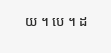យ ។ បេ ។ ដ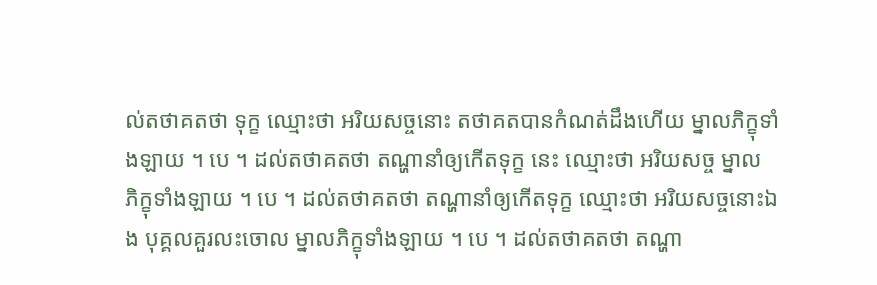ល់តថាគតថា ទុក្ខ ឈ្មោះថា អរិយសច្ចនោះ តថាគតបានកំណត់ដឹងហើយ ម្នាលភិក្ខុទាំងឡាយ ។ បេ ។ ដល់តថាគតថា តណ្ហានាំឲ្យកើតទុក្ខ នេះ ឈ្មោះថា អរិយសច្ច ម្នាល ភិក្ខុទាំងឡាយ ។ បេ ។ ដល់តថាគតថា តណ្ហានាំឲ្យកើតទុក្ខ ឈ្មោះថា អរិយសច្ចនោះឯង បុគ្គលគួរលះចោល ម្នាលភិក្ខុទាំងឡាយ ។ បេ ។ ដល់តថាគតថា តណ្ហា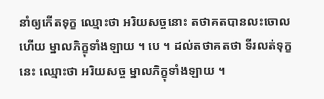នាំឲ្យកើតទុក្ខ ឈ្មោះថា អរិយសច្ចនោះ តថាគតបានលះចោលហើយ ម្នាលភិក្ខុទាំងឡាយ ។ បេ ។ ដល់តថាគតថា ទីរលត់ទុក្ខនេះ ឈ្មោះថា អរិយសច្ច ម្នាលភិក្ខុទាំងឡាយ ។